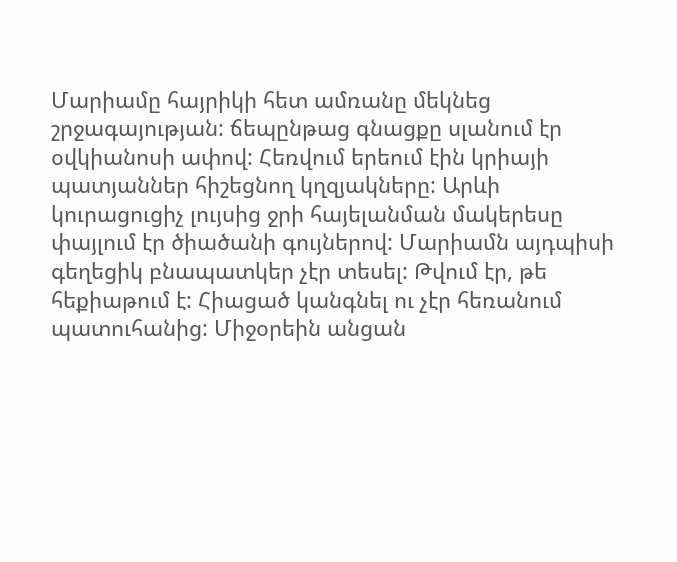Մարիամը հայրիկի հետ ամռանը մեկնեց շրջագայության: ճեպընթաց գնացքը սլանում էր օվկիանոսի ափով: Հեռվում երեում էին կրիայի պատյաններ հիշեցնող կղզյակները: Արևի կուրացուցիչ լույսից ջրի հայելանման մակերեսը փայլում էր ծիածանի գույներով: Մարիամն այդպիսի գեղեցիկ բնապատկեր չէր տեսել: Թվում էր, թե հեքիաթում է: Հիացած կանգնել ու չէր հեռանում պատուհանից: Միջօրեին անցան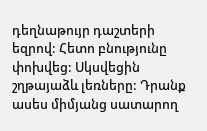դեղնաթույր դաշտերի եզրով: Հետո բնությունը փոխվեց: Սկսվեցին շղթայաձև լեռները: Դրանք ասես միմյանց սատարող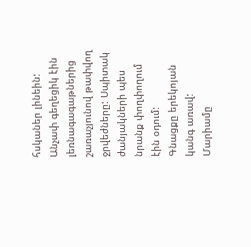հսկաներ լինեին: Անչափ գեղեցիկ էին լեռնագագաթներից շառաչյունով թափվող ջրվեժները: Սպիտակ ժանյակների պես նրանք փողփողում էին օդում:
Գնացքը երեկոյան կանգ առավ: Մարիամը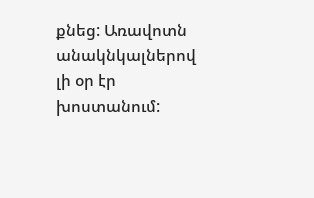քնեց: Առավոտն անակնկալներով լի օր էր խոստանում: